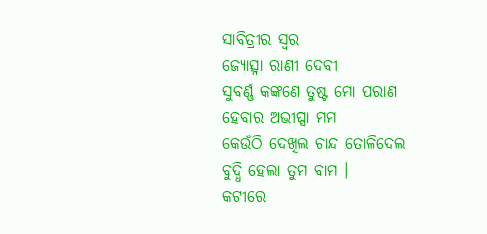ସାବିତ୍ରୀର ସ୍ଵର
ଜ୍ୟୋତ୍ସ୍ନା ରାଣୀ ଦେବୀ
ସୁବର୍ଣ୍ଣ କଙ୍କଣେ ତୁଷ୍ଟ ମୋ ପରାଣ
ହେବାର ଅଭୀପ୍ସା ମମ
କେଉଁଠି ଦେଖିଲ ଚାନ୍ଦ ତୋଳିଦେଲ
ବୁଦ୍ଧି ହେଲା ତୁମ ବାମ ।
କଟୀରେ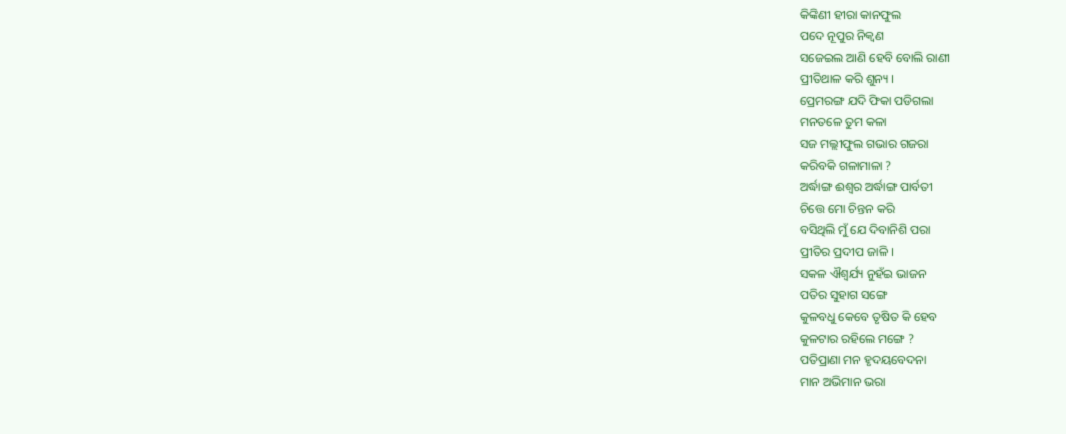କିଙ୍କିଣୀ ହୀରା କାନଫୁଲ
ପଦେ ନୂପୁର ନିକ୍ଵଣ
ସଜେଇଲ ଆଣି ହେବି ବୋଲି ରାଣୀ
ପ୍ରୀତିଥାଳ କରି ଶୁନ୍ୟ ।
ପ୍ରେମରଙ୍ଗ ଯଦି ଫିକା ପଡିଗଲା
ମନତଳେ ତୁମ କଳା
ସଜ ମଲ୍ଲୀଫୁଲ ଗଭାର ଗଜରା
କରିବକି ଗଳାମାଳା ?
ଅର୍ଦ୍ଧାଙ୍ଗ ଈଶ୍ୱର ଅର୍ଦ୍ଧାଙ୍ଗ ପାର୍ବତୀ
ଚିତ୍ତେ ମୋ ଚିନ୍ତନ କରି
ବସିଥିଲି ମୁଁ ଯେ ଦିବାନିଶି ପରା
ପ୍ରୀତିର ପ୍ରଦୀପ ଜାଳି ।
ସକଳ ଐଶ୍ଵର୍ଯ୍ୟ ନୁହଁଇ ଭାଜନ
ପତିର ସୁହାଗ ସଙ୍ଗେ
କୁଳବଧୁ କେବେ ତୃଷିତ କି ହେବ
କୁଳଟାର ରହିଲେ ମଙ୍ଗେ ?
ପତିପ୍ରାଣା ମନ ହୃଦୟବେଦନା
ମାନ ଅଭିମାନ ଭରା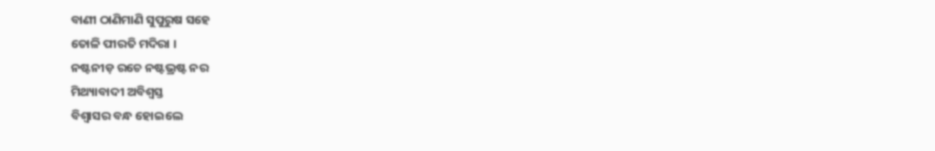ବାଣୀ ଠାଣିମାଣି ସୁପୁରୁଷ ସହେ
ତୋଳି ପୀରତି ମଦିରା ।
ନଷ୍ଟନୀଡ଼ ରଚେ ନଷ୍ଟଭ୍ରଷ୍ଟ ନର
ମିଥ୍ୟାବାଦୀ ଅବିଶ୍ଵସ୍ତ
ବିଶ୍ଵାସର ବନ୍ଧ ହୋଇଲେ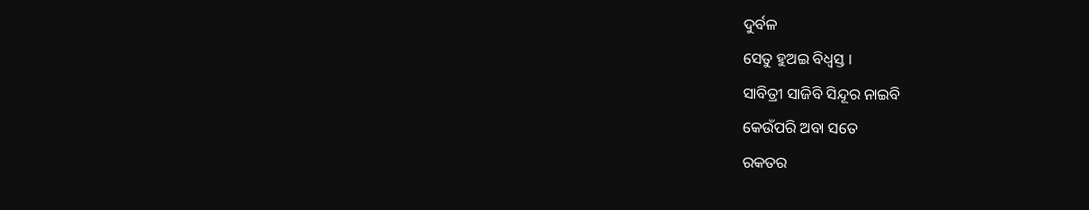ଦୁର୍ବଳ
ସେତୁ ହୁଅଇ ବିଧ୍ଵସ୍ତ ।
ସାବିତ୍ରୀ ସାଜିବି ସିନ୍ଦୂର ନାଇବି
କେଉଁପରି ଅବା ସତେ
ରକତର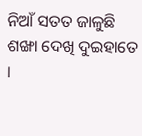ନିଆଁ ସତତ ଜାଳୁଛି
ଶଙ୍ଖା ଦେଖି ଦୁଇହାତେ ।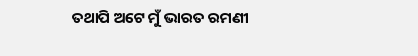ତଥାପି ଅଟେ ମୁଁ ଭାରତ ରମଣୀ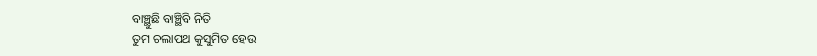ବାଞ୍ଛୁଛି ବାଞ୍ଛିବି ନିତି
ତୁମ ଚଲାପଥ କୁସୁମିତ ହେଉ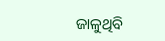ଜାଳୁଥିବି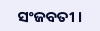ସଂଜବତୀ ।